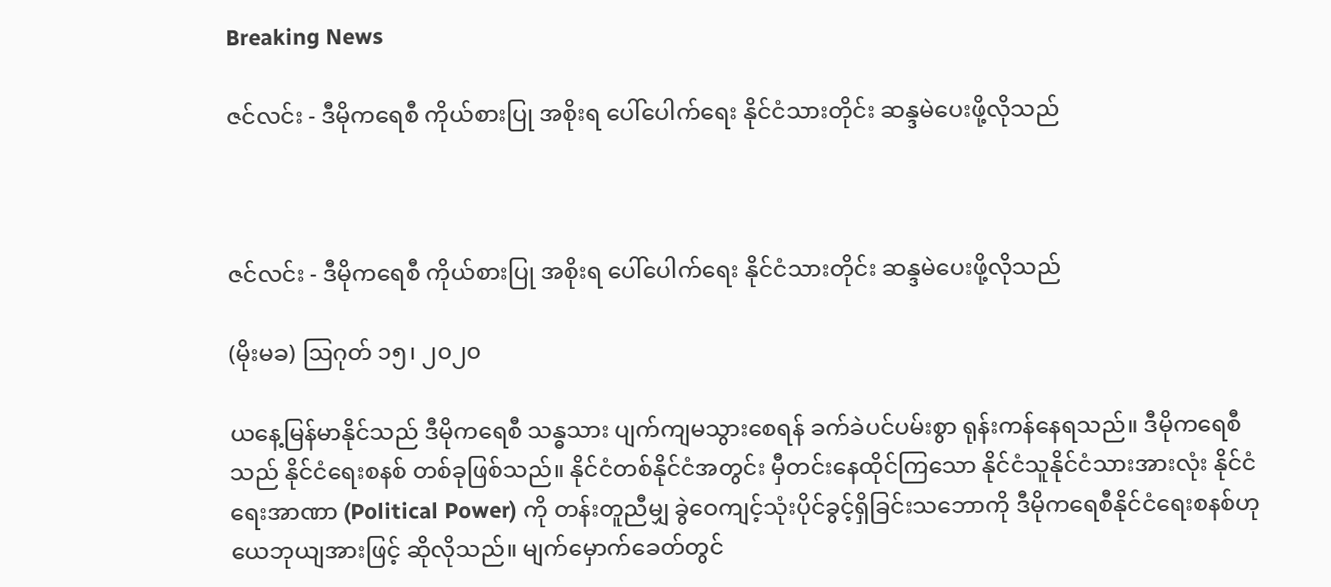Breaking News

ဇင်လင်း - ဒီမိုကရေစီ ကိုယ်စားပြု အစိုးရ ပေါ်ပေါက်ရေး နိုင်ငံသားတိုင်း ဆန္ဒမဲပေးဖို့လိုသည်



ဇင်လင်း - ဒီမိုကရေစီ ကိုယ်စားပြု အစိုးရ ပေါ်ပေါက်ရေး နိုင်ငံသားတိုင်း ဆန္ဒမဲပေးဖို့လိုသည်

(မိုးမခ) ဩဂုတ် ၁၅၊ ၂၀၂၀

ယနေ့မြန်မာနိုင်သည် ဒီမိုကရေစီ သန္ဓသား ပျက်ကျမသွားစေရန် ခက်ခဲပင်ပမ်းစွာ ရုန်းကန်နေရသည်။ ဒီမိုကရေစီသည် နိုင်ငံရေးစနစ် တစ်ခုဖြစ်သည်။ နိုင်ငံတစ်နိုင်ငံအတွင်း မှီတင်းနေထိုင်ကြသော နိုင်ငံသူနိုင်ငံသားအားလုံး နိုင်ငံရေးအာဏာ (Political Power) ကို တန်းတူညီမျှ ခွဲဝေကျင့်သုံးပိုင်ခွင့်ရှိခြင်းသဘောကို ဒီမိုကရေစီနိုင်ငံရေးစနစ်ဟု ယေဘုယျအားဖြင့် ဆိုလိုသည်။ မျက်မှောက်ခေတ်တွင်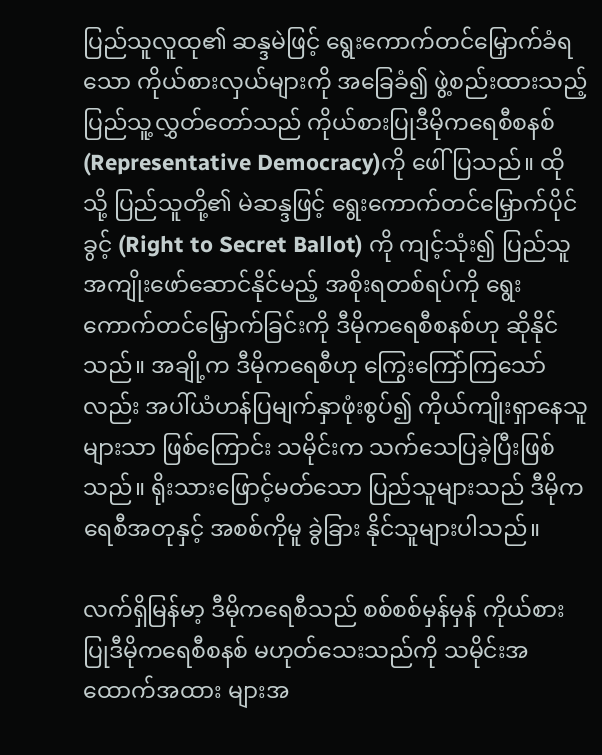ပြည်သူလူထု၏ ဆန္ဒမဲဖြင့် ရွေးကောက်တင်မြှောက်ခံရသော ကိုယ်စားလှယ်များကို အခြေခံ၍ ဖွဲ့စည်းထားသည့် ပြည်သူ့လွှတ်တော်သည် ကိုယ်စားပြုဒီမိုကရေစီစနစ်(Representative Democracy)ကို ဖေါ်ပြသည်။ ထိုသို့ ပြည်သူတို့၏ မဲဆန္ဒဖြင့် ရွေးကောက်တင်မြှောက်ပိုင်ခွင့် (Right to Secret Ballot) ကို ကျင့်သုံး၍ ပြည်သူအကျိုးဖော်ဆောင်နိုင်မည့် အစိုးရတစ်ရပ်ကို ရွေးကောက်တင်မြှောက်ခြင်းကို ဒီမိုကရေစီစနစ်ဟု ဆိုနိုင်သည်။ အချို့က ဒီမိုကရေစီဟု ကြွေးကြော်ကြသော်လည်း အပါ်ယံဟန်ပြမျက်နှာဖုံးစွပ်၍ ကိုယ်ကျိုးရှာနေသူများသာ ဖြစ်ကြောင်း သမိုင်းက သက်သေပြခဲ့ပြီးဖြစ်သည်။ ရိုးသားဖြောင့်မတ်သော ပြည်သူများသည် ဒီမိုကရေစီအတုနှင့် အစစ်ကိုမူ ခွဲခြား နိုင်သူများပါသည်။

လက်ရှိမြန်မာ့ ဒီမိုကရေစီသည် စစ်စစ်မှန်မှန် ကိုယ်စားပြုဒီမိုကရေစီစနစ် မဟုတ်သေးသည်ကို သမိုင်းအထောက်အထား များအ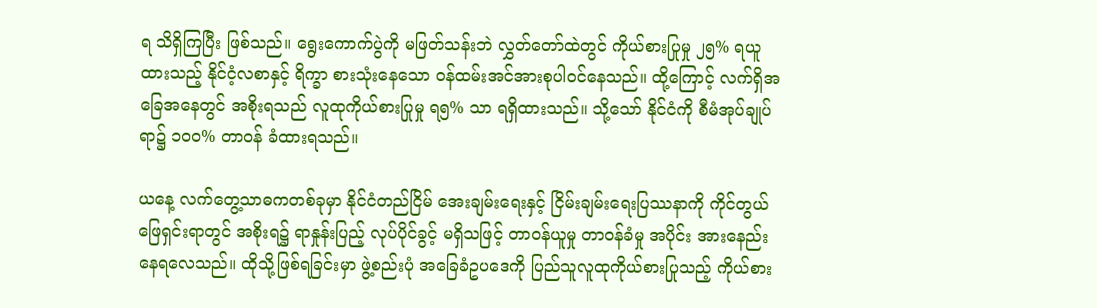ရ သိရှိကြပြီး ဖြစ်သည်။ ရွေးကောက်ပွဲကို မဖြတ်သန်းဘဲ လွှတ်တော်ထဲတွင် ကိုယ်စားပြုမှု ၂၅% ရယူထားသည့် နိုင်ငံ့လစာနှင့် ရိက္ခာ စားသုံးနေသော ၀န်ထမ်းအင်အားစုပါ၀င်နေသည်။ ထို့ကြောင့် လက်ရှိအခြေအနေတွင် အစိုးရသည် လူထုကိုယ်စားပြုမှု ရ၅% သာ ရရှိထားသည်။ သို့သော် နိုင်ငံကို စီမံအုပ်ချုပ်ရာ၌ ၁၀၀% တာဝန် ခံထားရသည်။

ယနေ့ လက်တွေ့သာဓကတစ်ခုမှာ နိုင်ငံတည်ငြိမ် အေးချမ်းရေးနှင့် ငြိမ်းချမ်းရေးပြဿနာကို ကိုင်တွယ်ဖြေရှင်းရာတွင် အစိုးရ၌ ရာနှုန်းပြည့် လုပ်ပိုင်ခွင့် မရှိသဖြင့် တာဝန်ယူမှု တာဝန်ခံမှု အပိုင်း အားနေည်းနေရလေသည်။ ထိုသို့ဖြစ်ရခြင်းမှာ ဖွဲ့စည်းပုံ အခြေခံဥပဒေကို ပြည်သူလူထုကိုယ်စားပြုသည့် ကိုယ်စား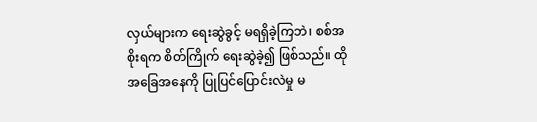လှယ်များက ရေးဆွဲခွင့် မရရှိခဲ့ကြဘဲ၊ စစ်အစိုးရက စိတ်ကြိုက် ရေးဆွဲခဲ့၍ ဖြစ်သည်။ ထို အခြေအနေကို ပြုပြင်ပြောင်းလဲမှု မ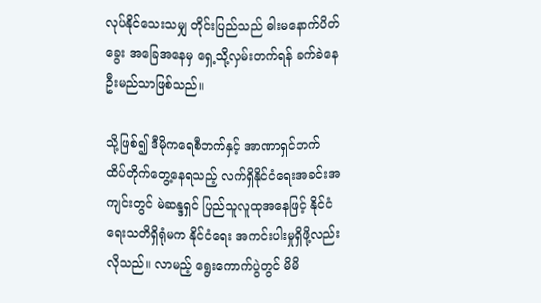လုပ်နိုင်သေးသမျှ တိုင်းပြည်သည် ဓါးမနောက်ပိတ်ခွေး အခြေအနေမှ ရှေ့သို့လှမ်းတက်ရန် ခက်ခဲနေဦးမည်သာဖြစ်သည်။

သို့ဖြစ်၍ ဒီမိုကရေစီဘက်နှင့် အာဏာရှင်ဘက် ထိပ်တိုက်တွေ့နေရသည့် လက်ရှိနိုင်ငံရေးအခင်းအကျင်းတွင် မဲဆန္ဒရှင် ပြည်သူလူထုအနေဖြင့် နိုင်ငံရေးသတိရှိရုံမက နိုင်ငံရေး အကင်းပါးမှုရှိဖို့လည်းလိုသည်။ လာမည့် ရွေးကောက်ပွဲတွင် မိမိ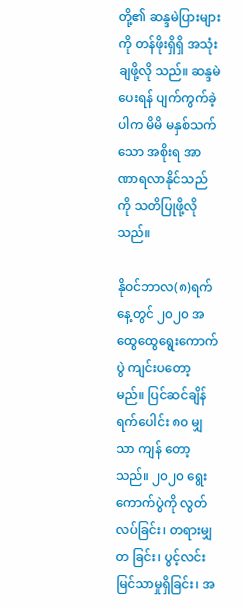တို့၏ ဆန္ဒမဲပြားများကို တန်ဖိုးရှိရှိ အသုံးချဖို့လို သည်။ ဆန္ဒမဲ ပေးရန် ပျက်ကွက်ခဲ့ပါက မိမိ မနှစ်သက်သော အစိုးရ အာဏာရလာနိုင်သည်ကို သတိပြုဖို့လိုသည်။

နိုဝင်ဘာလ(၈)ရက်နေ့တွင် ၂၀၂၀ အထွေထွေရွေးကောက်ပွဲ ကျင်းပတော့မည်။ ပြင်ဆင်ချိန် ရက်ပေါင်း ၈၀ မျှသာ ကျန် တော့သည်။ ၂၀၂၀ ရွေးကောက်ပွဲကို လွတ်လပ်ခြင်း၊ တရားမျှတ ခြင်း၊ ပွင့်လင်းမြင်သာမှုရှိခြင်း၊ အ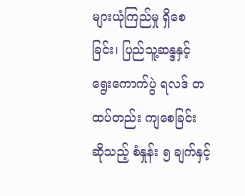များယုံကြည်မှု ရှိစေ ခြင်း၊ ပြည်သူ့ဆန္ဒနှင့် ရွေးကောက်ပွဲ ရလဒ် တထပ်တည်း ကျစေခြင်း ဆိုသည့် စံနှုန်း ၅ ချက်နှင့်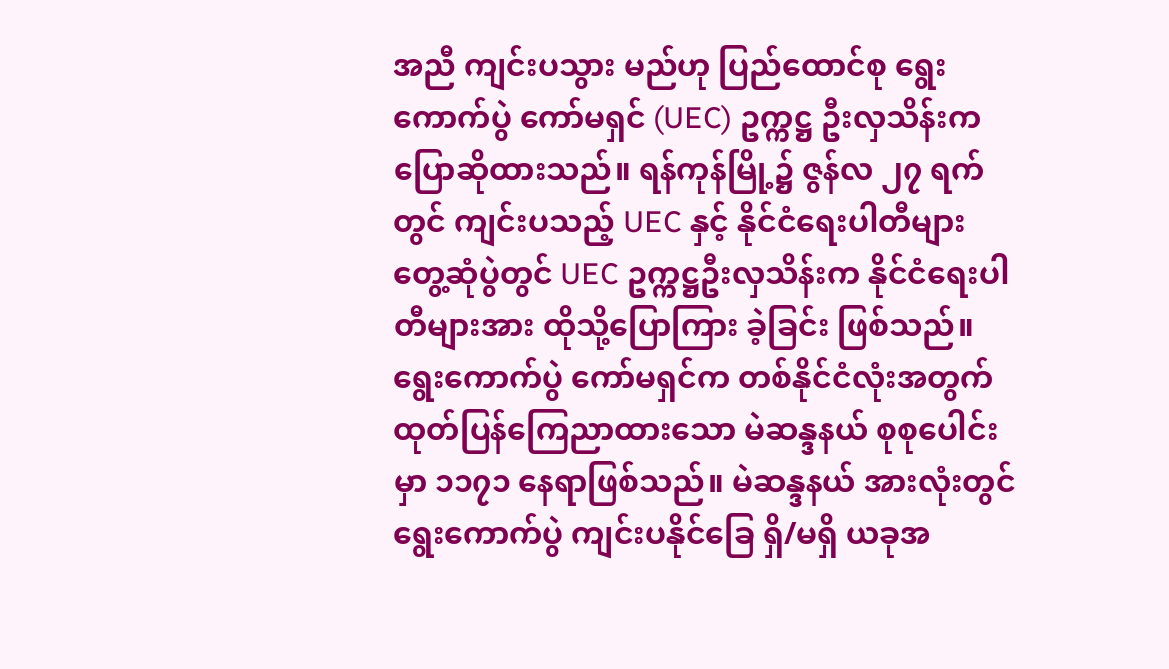အညီ ကျင်းပသွား မည်ဟု ပြည်ထောင်စု ရွေးကောက်ပွဲ ကော်မရှင် (UEC) ဥက္ကဋ္ဌ ဦးလှသိန်းက ပြောဆိုထားသည်။ ရန်ကုန်မြို့၌ ဇွန်လ ၂၇ ရက်တွင် ကျင်းပသည့် UEC နှင့် နိုင်ငံရေးပါတီများ တွေ့ဆုံပွဲတွင် UEC ဥက္ကဋ္ဌဦးလှသိန်းက နိုင်ငံရေးပါတီများအား ထိုသို့ပြောကြား ခဲ့ခြင်း ဖြစ်သည်။ ရွေးကောက်ပွဲ ကော်မရှင်က တစ်နိုင်ငံလုံးအတွက် ထုတ်ပြန်ကြေညာထားသော မဲဆန္ဒနယ် စုစုပေါင်းမှာ ၁၁၇၁ နေရာဖြစ်သည်။ မဲဆန္ဒနယ် အားလုံးတွင် ရွေးကောက်ပွဲ ကျင်းပနိုင်ခြေ ရှိ/မရှိ ယခုအ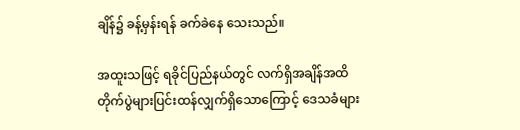ချိန်၌ ခန့်မှန်းရန် ခက်ခဲနေ သေးသည်။

အထူးသဖြင့် ရခိုင်ပြည်နယ်တွင် လက်ရှိအချိန်အထိ တိုက်ပွဲများပြင်းထန်လျှက်ရှိသောကြောင့် ဒေသခံများ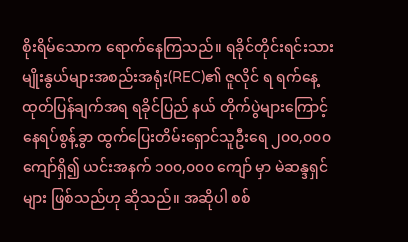စိုးရိမ်သောက ရောက်နေကြသည်။ ရခိုင်တိုင်းရင်းသားမျိုးနွယ်များအစည်းအရုံး(REC)၏ ဇူလိုင် ရ ရက်နေ့ ထုတ်ပြန်ချက်အရ ရခိုင်ပြည် နယ် တိုက်ပွဲများကြောင့် နေရပ်စွန့်ခွာ ထွက်ပြေးတိမ်းရှောင်သူဦးရေ ၂၀၀,၀၀၀ ကျော်ရှိ၍ ယင်းအနက် ၁၀၀,၀၀၀ ကျော် မှာ မဲဆန္ဒရှင်များ ဖြစ်သည်ဟု ဆိုသည်။ အဆိုပါ စစ်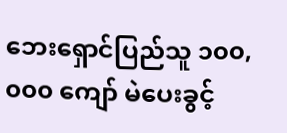ဘေးရှောင်ပြည်သူ ၁၀၀,၀၀၀ ကျော် မဲပေးခွင့်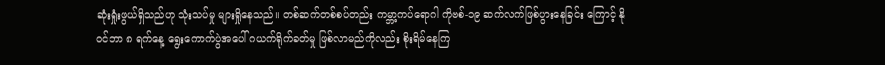ဆုံးရှုံးဖွယ်ရှိသည်ဟု သုံးသပ်မှု များရှိုနေသည်။ တစ်ဆက်တစ်စပ်တည်း ကမ္ဘာ့ကပ်ရောဂါ ကိုဗစ်-၁၉ ဆက်လက်ဖြစ်ပွားနေခြင်း ကြောင့် နိုဝင်ဘာ ၈ ရက်နေ့ ရွေးကောက်ပွဲအပေါ် ဂယက်ရိုက်ခတ်မှု ဖြစ်လာမည်ကိုလည်း စိုးရိမ်နေကြ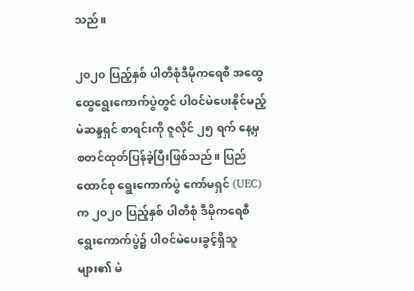သည်။

၂၀၂၀ ပြည့်နှစ် ပါတီစုံဒီမိုကရေစီ အထွေထွေရွေးကောက်ပွဲတွင် ပါဝင်မဲပေးနိုင်မည့် မဲဆန္ဒရှင် စာရင်းကို ဇူလိုင် ၂၅ ရက် နေ့မှ စတင်ထုတ်ပြန်ခဲ့ပြီးဖြစ်သည်။ ပြည်ထောင်စု ရွေးကောက်ပွဲ ကော်မရှင် (UEC) က ၂၀၂၀ ပြည့်နှစ် ပါတီစုံ ဒီမိုကရေစီ ရွေးကောက်ပွဲ၌ ပါဝင်မဲပေးခွင့်ရှိသူများ၏ မဲ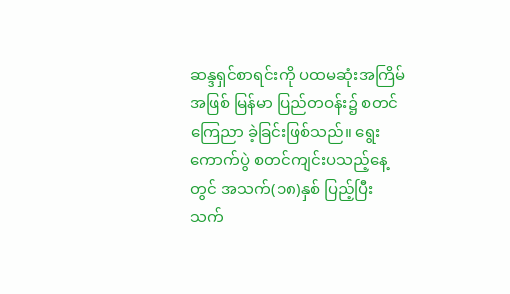ဆန္ဒရှင်စာရင်းကို ပထမဆုံးအကြိမ်အဖြစ် မြန်မာ ပြည်တဝန်း၌ စတင်ကြေညာ ခဲ့ခြင်းဖြစ်သည်။ ရွေးကောက်ပွဲ စတင်ကျင်းပသည့်နေ့တွင် အသက်(၁၈)နှစ် ပြည့်ပြီး သက်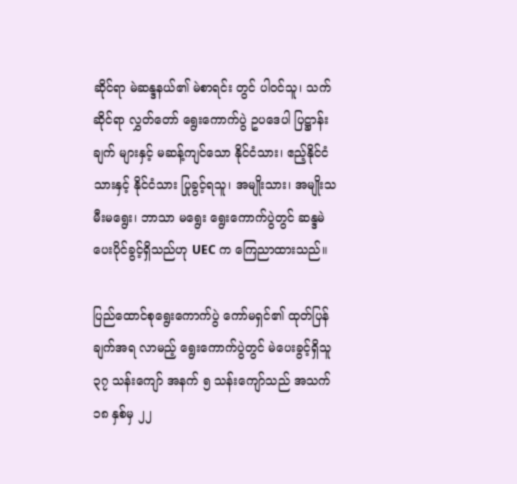ဆိုင်ရာ မဲဆန္ဒနယ်၏ မဲစာရင်း တွင် ပါဝင်သူ၊ သက်ဆိုင်ရာ လွှတ်တော် ရွေးကောက်ပွဲ ဥပဒေပါ ပြဋ္ဌာန်းချက် များနှင့် မဆန့်ကျင်သော နိုင်ငံသား၊ ဧည့်နိုင်ငံ သားနှင့် နိုင်ငံသား ပြုခွင့်ရသူ၊ အမျိုးသား၊ အမျိုးသမီးမရွေး၊ ဘာသာ မရွေး ရွေးကောက်ပွဲတွင် ဆန္ဒမဲ ပေးပိုင်ခွင့်ရှိသည်ဟု UEC က ကြေညာထားသည်။

ပြည်ထောင်စုရွေးကောက်ပွဲ ကော်မရှင်၏ ထုတ်ပြန်ချက်အရ လာမည့် ရွေးကောက်ပွဲတွင် မဲပေးခွင့်ရှိသူ ၃၇ သန်းကျော် အနက် ၅ သန်းကျော်သည် အသက် ၁၈ နှစ်မှ ၂၂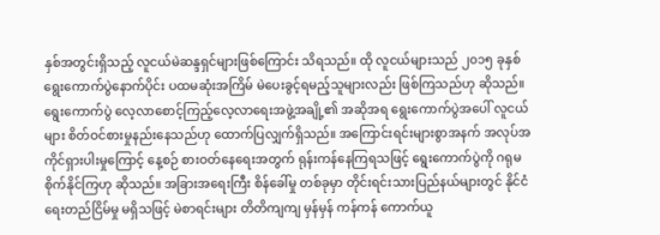နှစ်အတွင်းရှိသည့် လူငယ်မဲဆန္ဒရှင်များဖြစ်ကြောင်း သိရသည်။ ထို လူငယ်များသည် ၂၀၁၅ ခုနှစ် ရွေးကောက်ပွဲနောက်ပိုင်း ပထမဆုံးအကြိမ် မဲပေးခွင့်ရမည့်သူများလည်း ဖြစ်ကြသည်ဟု ဆိုသည်။ ရွေးကောက်ပွဲ လေ့လာစောင့်ကြည့်လေ့လာရေးအဖွဲ့အချို့၏ အဆိုအရ ရွေးကောက်ပွဲအပေါ် လူငယ်များ စိတ်ဝင်စားမှုနည်းနေသည်ဟု ထောက်ပြလျှက်ရှိသည်။ အကြောင်းရင်းများစွာအနက် အလုပ်အကိုင်ရှားပါးမှုကြောင့် နေ့စဉ် စားဝတ်နေရေးအတွက် ရုန်းကန်နေကြရသဖြင့် ရွေးကောက်ပွဲကို ဂရုမစိုက်နိုင်ကြဟု ဆိုသည်။ အခြားအရေးကြီး စိန်ခေါ်မှု တစ်ခုမှာ တိုင်းရင်းသားပြည်နယ်များတွင် နိုင်ငံရေးတည်ငြိမ်မှု မရှိသဖြင့် မဲစာရင်းများ တိတိကျကျ မှန်မှန် ကန်ကန် ကောက်ယူ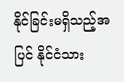နိုင်ခြင်းမရှိသည့်အပြင် နိုင်ငံသား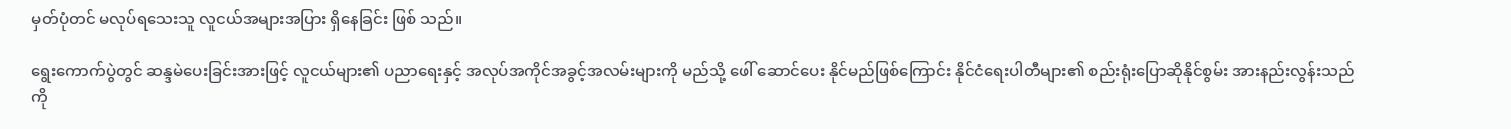မှတ်ပုံတင် မလုပ်ရသေးသူ လူငယ်အများအပြား ရှိနေခြင်း ဖြစ် သည်။

ရွေးကောက်ပွဲတွင် ဆန္ဒမဲပေးခြင်းအားဖြင့် လူငယ်များ၏ ပညာရေးနှင့် အလုပ်အကိုင်အခွင့်အလမ်းများကို မည်သို့ ဖေါ် ဆောင်ပေး နိုင်မည်ဖြစ်ကြောင်း နိုင်ငံရေးပါတီများ၏ စည်းရုံးပြောဆိုနိုင်စွမ်း အားနည်းလွန်းသည်ကို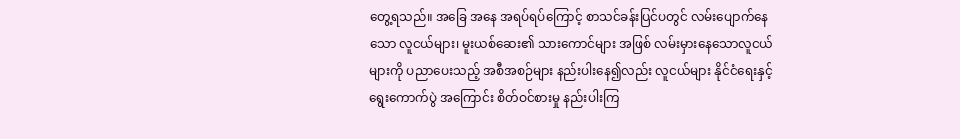တွေ့ရသည်။ အခြေ အနေ အရပ်ရပ်ကြောင့် စာသင်ခန်းပြင်ပတွင် လမ်းပျောက်နေသော လူငယ်များ၊ မူးယစ်ဆေး၏ သားကောင်များ အဖြစ် လမ်းမှားနေသောလူငယ်များကို ပညာပေးသည့် အစီအစဉ်များ နည်းပါးနေ၍လည်း လူငယ်များ နိုင်ငံရေးနှင့် ရွေးကောက်ပွဲ အကြောင်း စိတ်ဝင်စားမှု နည်းပါးကြ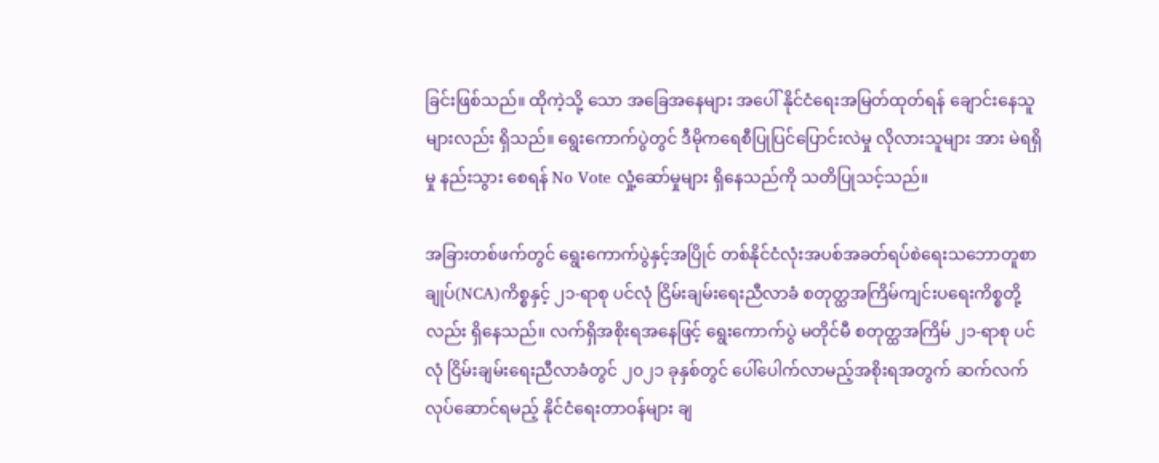ခြင်းဖြစ်သည်။ ထိုကဲ့သို့ သော အခြေအနေများ အပေါ် နိုင်ငံရေးအမြတ်ထုတ်ရန် ချောင်းနေသူများလည်း ရှိသည်။ ရွေးကောက်ပွဲတွင် ဒီမိုကရေစီပြုပြင်ပြောင်းလဲမှု လိုလားသူများ အား မဲရရှိမှု နည်းသွား စေရန် No Vote လှုံ့ဆော်မှုများ ရှိနေသည်ကို သတိပြုသင့်သည်။

အခြားတစ်ဖက်တွင် ရွေးကောက်ပွဲနှင့်အပြိုင် တစ်နိုင်ငံလုံးအပစ်အခတ်ရပ်စဲရေးသဘောတူစာချုပ်(NCA)ကိစ္စနှင့် ၂၁-ရာစု ပင်လုံ ငြိမ်းချမ်းရေးညီလာခံ စတုတ္ထအကြိမ်ကျင်းပရေးကိစ္စတို့လည်း ရှိနေသည်။ လက်ရှိအစိုးရအနေဖြင့် ရွေးကောက်ပွဲ မတိုင်မီ စတုတ္ထအကြိမ် ၂၁-ရာစု ပင်လုံ ငြိမ်းချမ်းရေးညီလာခံတွင် ၂၀၂၁ ခုနှစ်တွင် ပေါ်ပေါက်လာမည့်အစိုးရအတွက် ဆက်လက်လုပ်ဆောင်ရမည့် နိုင်ငံရေးတာဝန်များ ချ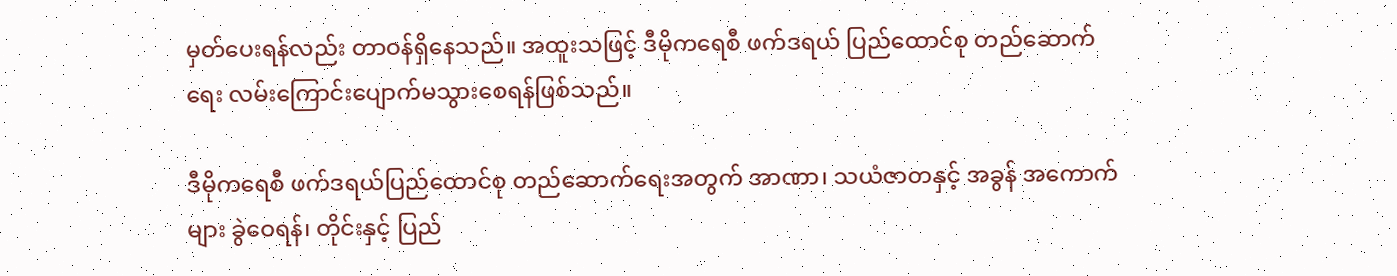မှတ်ပေးရန်လည်း တာဝန်ရှိနေသည်။ အထူးသဖြင့် ဒီမိုကရေစီ ဖက်ဒရယ် ပြည်ထောင်စု တည်ဆောက်ရေး လမ်းကြောင်းပျောက်မသွားစေရန်ဖြစ်သည်။

ဒီမိုကရေစီ ဖက်ဒရယ်ပြည်ထောင်စု တည်ဆောက်ရေးအတွက် အာဏာ၊ သယံဇာတနှင့် အခွန် အကောက်များ ခွဲဝေရန်၊ တိုင်းနှင့် ပြည်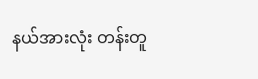နယ်အားလုံး တန်းတူ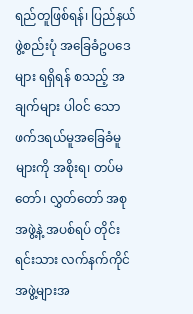ရည်တူဖြစ်ရန်၊ ပြည်နယ်ဖွဲ့စည်းပုံ အခြေခံဥပဒေများ ရရှိရန် စသည့် အချက်များ ပါ၀င် သော ဖက်ဒရယ်မူအခြေခံမူများကို အစိုးရ၊ တပ်မတော်၊ လွှတ်တော် အစုအဖွဲ့နဲ့ အပစ်ရပ် တိုင်းရင်းသား လက်နက်ကိုင် အဖွဲ့များအ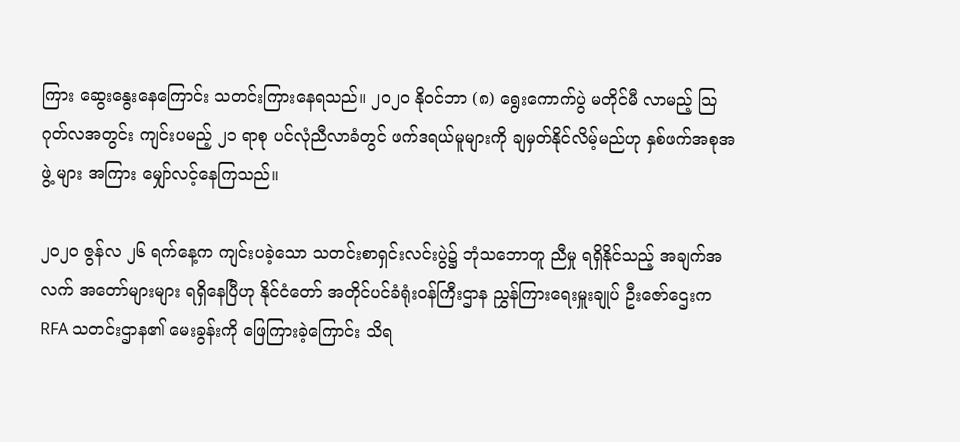ကြား ဆွေးနွေးနေကြောင်း သတင်းကြားနေရသည်။ ၂၀၂၀ နိုဝင်ဘာ (၈) ရွေးကောက်ပွဲ မတိုင်မီ လာမည့် သြဂုတ်လအတွင်း ကျင်းပမည့် ၂၁ ရာစု ပင်လုံညီလာခံတွင် ဖက်ဒရယ်မူများကို ချမှတ်နိုင်လိမ့်မည်ဟု နှစ်ဖက်အစုအဖွဲ့ များ အကြား မျှော်လင့်နေကြသည်။

၂၀၂၀ ဇွန်လ ၂၆ ရက်နေ့က ကျင်းပခဲ့သော သတင်းစာရှင်းလင်းပွဲ၌ ဘုံသဘောတူ ညီမှု ရရှိနိုင်သည့် အချက်အလက် အတော်များများ ရရှိနေပြီဟု နိုင်ငံတော် အတိုင်ပင်ခံရုံးဝန်ကြီးဌာန ညွှန်ကြားရေးမှူးချုပ် ဦးဇော်ဌေးက RFA သတင်းဌာန၏ မေးခွန်းကို ဖြေကြားခဲ့ကြောင်း သိရ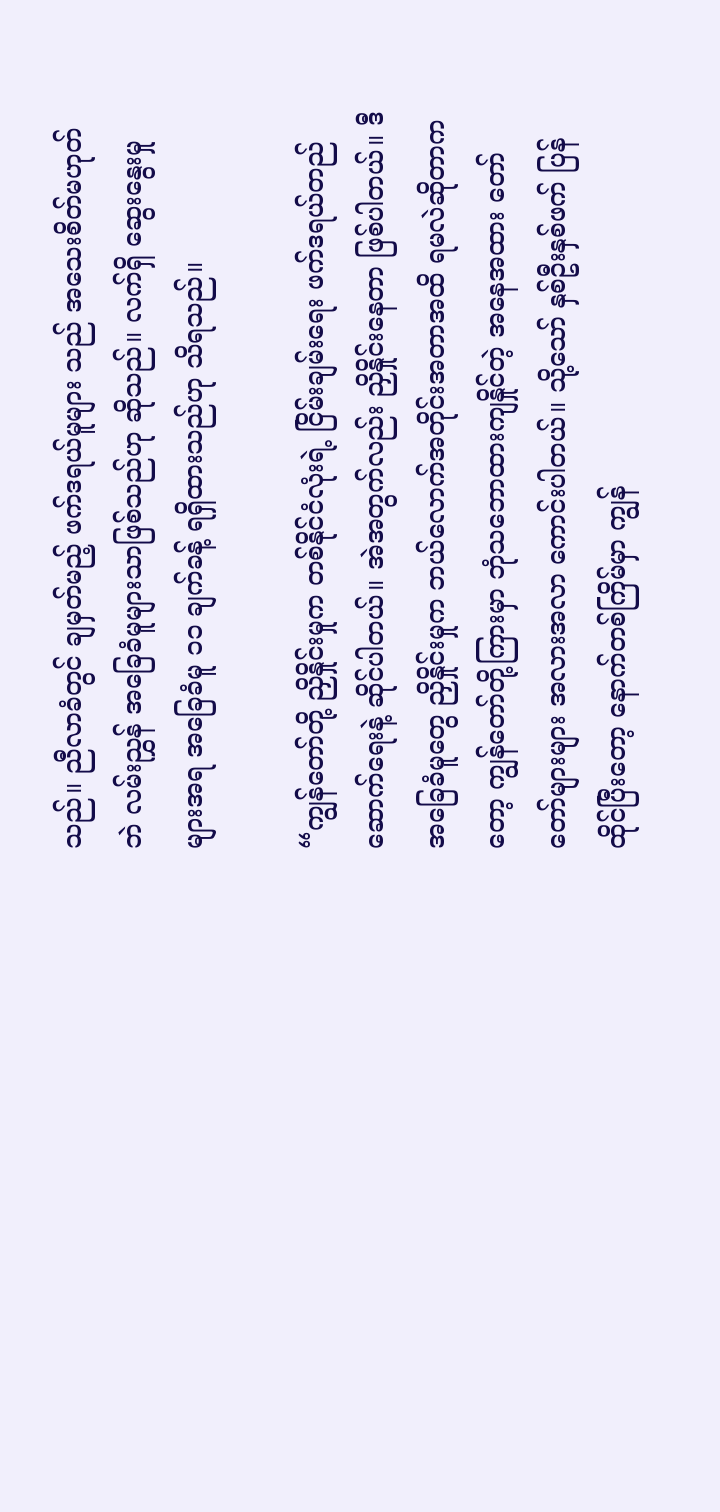သည်။ ညီလာခံတွင် ချမှတ်မည့် ဖက်ဒရယ်မူများ သည် အသေးစိတ်မဟုတ်ဘဲ လမ်းညွှန် အခြေခံမူများသာဖြစ်သည်ဟု ဆိုသည်။ လက်ရှိ ဆွေးနွေးမှုများအရ အခြေခံမူ ၁၁ ချက်ခန့် ရရှိထားသည်ဟု သိရသည်။

“ကျွန်တော်တို့ ညှိနှိုင်းမှုက တစ်နိုင်ငံလုံးရဲ့ ငြိမ်းချမ်းရေး ဖက်ဒရယ်တည်ဆောက်ရေးနဲ့ ဆိုင်ပါတယ်။ အဲအတွက်လည်း ညှိနှိုင်းနေတာ ဖြစ်ပါတယ်။ ဒီအခြေခံမူတွေ ညှိနှိုင်းမှုက ဘယ်လောက်အတိုင်းအတာအထိ ရမလဲဆိုတာကတော့ ကျွန်တော်တို့ကြားမှာ ဘုံသဘောထားကျနှိုင်တဲ့ အနေအထား တော်တော်များများ အလားအလာ ကောင်းပါတယ်။ သို့သော် နှစ်ဦးနှစ်ဖက် ပြန်ထိုင်ပြီးတော့ နောက်တစ်ကြိမ်မှာ ကျွန်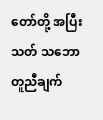တော်တို့ အပြီးသတ် သဘောတူညီချက်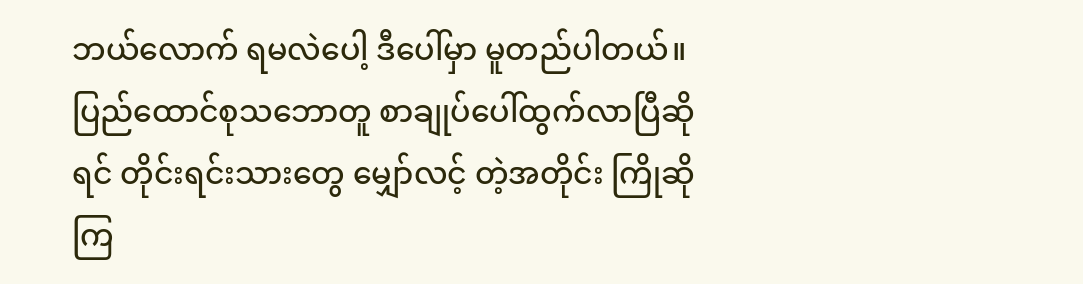ဘယ်လောက် ရမလဲပေါ့ ဒီပေါ်မှာ မူတည်ပါတယ်။ ပြည်ထောင်စုသဘောတူ စာချုပ်ပေါ်ထွက်လာပြီဆိုရင် တိုင်းရင်းသားတွေ မျှော်လင့် တဲ့အတိုင်း ကြိုဆိုကြ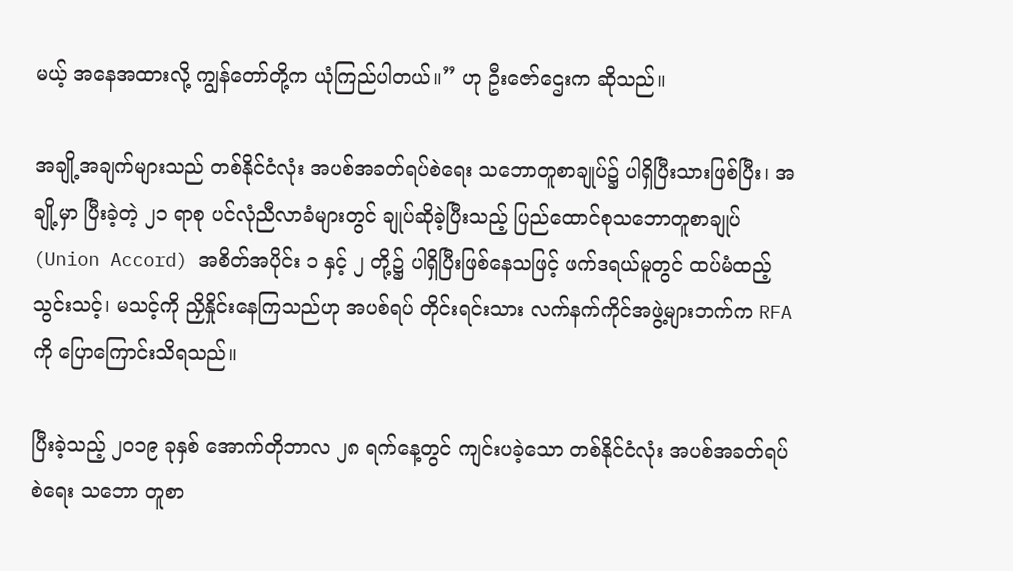မယ့် အနေအထားလို့ ကျွန်တော်တို့က ယုံကြည်ပါတယ်။” ဟု ဦးဇော်ဌေးက ဆိုသည်။

အချို့အချက်များသည် တစ်နိုင်ငံလုံး အပစ်အခတ်ရပ်စဲရေး သဘောတူစာချုပ်၌ ပါရှိပြီးသားဖြစ်ပြီး၊ အချို့မှာ ပြီးခဲ့တဲ့ ၂၁ ရာစု ပင်လုံညီလာခံများတွင် ချုပ်ဆိုခဲ့ပြီးသည့် ပြည်ထောင်စုသဘောတူစာချုပ် (Union Accord) အစိတ်အပိုင်း ၁ နှင့် ၂ တို့၌ ပါရှိပြီးဖြစ်နေသဖြင့် ဖက်ဒရယ်မူတွင် ထပ်မံထည့်သွင်းသင့်၊ မသင့်ကို ညှိနှိုင်းနေကြသည်ဟု အပစ်ရပ် တိုင်းရင်းသား လက်နက်ကိုင်အဖွဲ့များဘက်က RFA ကို ပြောကြောင်းသိရသည်။

ပြီးခဲ့သည့် ၂၀၁၉ ခုနှစ် အောက်တိုဘာလ ၂၈ ရက်နေ့တွင် ကျင်းပခဲ့သော တစ်နိုင်ငံလုံး အပစ်အခတ်ရပ်စဲရေး သဘော တူစာ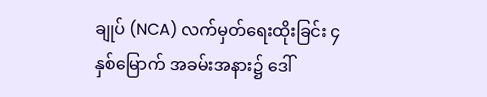ချုပ် (NCA) လက်မှတ်ရေးထိုးခြင်း ၄ နှစ်မြောက် အခမ်းအနား၌ ဒေါ်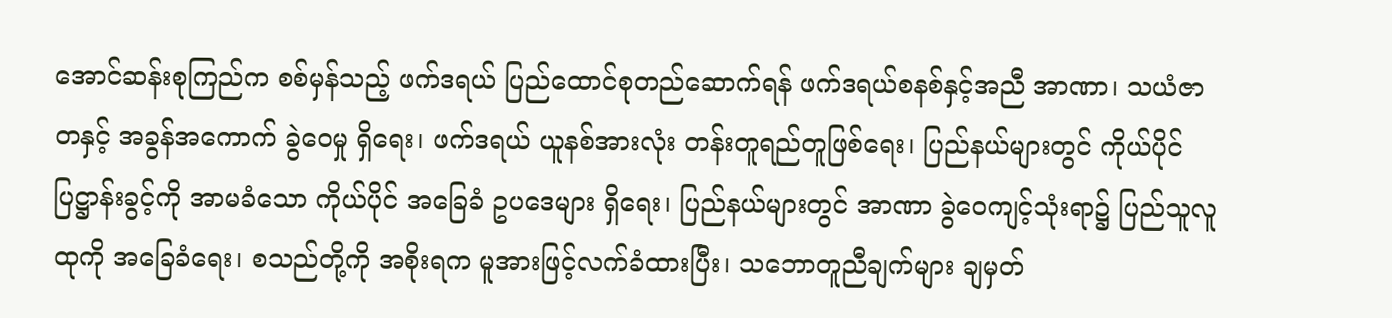အောင်ဆန်းစုကြည်က စစ်မှန်သည့် ဖက်ဒရယ် ပြည်ထောင်စုတည်ဆောက်ရန် ဖက်ဒရယ်စနစ်နှင့်အညီ အာဏာ၊ သယံဇာတနှင့် အခွန်အကောက် ခွဲဝေမှု ရှိရေး၊ ဖက်ဒရယ် ယူနစ်အားလုံး တန်းတူရည်တူဖြစ်ရေး၊ ပြည်နယ်များတွင် ကိုယ်ပိုင်ပြဋ္ဌာန်းခွင့်ကို အာမခံသော ကိုယ်ပိုင် အခြေခံ ဥပဒေများ ရှိရေး၊ ပြည်နယ်များတွင် အာဏာ ခွဲဝေကျင့်သုံးရာ၌ ပြည်သူလူထုကို အခြေခံရေး၊ စသည်တို့ကို အစိုးရက မူအားဖြင့်လက်ခံထားပြီး၊ သဘောတူညီချက်များ ချမှတ်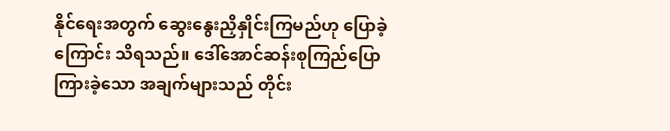နိုင်ရေးအတွက် ဆွေးနွေးညှိနှိုင်းကြမည်ဟု ပြောခဲ့ ကြောင်း သိရသည်။ ဒေါ်အောင်ဆန်းစုကြည်ပြောကြားခဲ့သော အချက်များသည် တိုင်း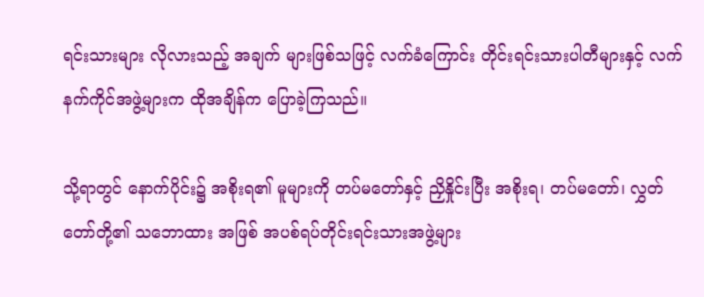ရင်းသားများ လိုလားသည့် အချက် များဖြစ်သဖြင့် လက်ခံကြောင်း တိုင်းရင်းသားပါတီများနှင့် လက်နက်ကိုင်အဖွဲ့များက ထိုအချိန်က ပြောခဲ့ကြသည်။

သို့ရာတွင် နောက်ပိုင်း၌ အစိုးရ၏ မူများကို တပ်မတော်နှင့် ညှိနှိုင်းပြီး အစိုးရ၊ တပ်မတော်၊ လွှတ်တော်တို့၏ သဘောထား အဖြစ် အပစ်ရပ်တိုင်းရင်းသားအဖွဲ့များ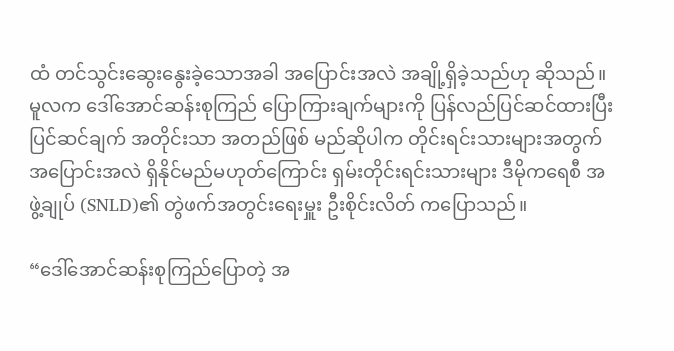ထံ တင်သွင်းဆွေးနွေးခဲ့သောအခါ အပြောင်းအလဲ အချို့ရှိခဲ့သည်ဟု ဆိုသည်။ မူလက ဒေါ်အောင်ဆန်းစုကြည် ပြောကြားချက်များကို ပြန်လည်ပြင်ဆင်ထားပြီး ပြင်ဆင်ချက် အတိုင်းသာ အတည်ဖြစ် မည်ဆိုပါက တိုင်းရင်းသားများအတွက် အပြောင်းအလဲ ရှိနိုင်မည်မဟုတ်ကြောင်း ရှမ်းတိုင်းရင်းသားများ ဒီမိုကရေစီ အဖွဲ့ချုပ် (SNLD)၏ တွဲဖက်အတွင်းရေးမှူး ဦးစိုင်းလိတ် ကပြောသည်။

“ဒေါ်အောင်ဆန်းစုကြည်ပြောတဲ့ အ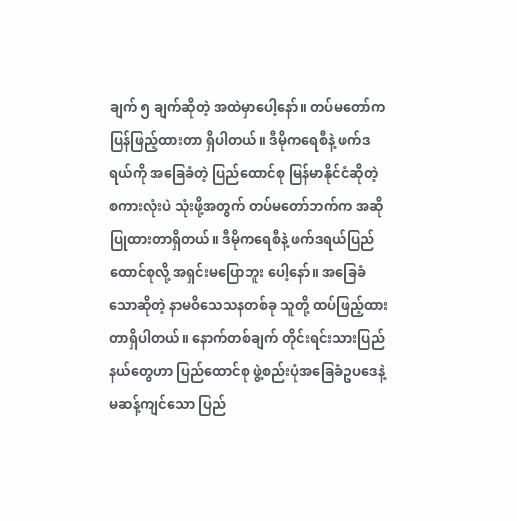ချက် ၅ ချက်ဆိုတဲ့ အထဲမှာပေါ့နော်။ တပ်မတော်က ပြန်ဖြည့်ထားတာ ရှိပါတယ်။ ဒီမိုကရေစီနဲ့ ဖက်ဒရယ်ကို အခြေခံတဲ့ ပြည်ထောင်စု မြန်မာနိုင်ငံဆိုတဲ့ စကားလုံးပဲ သုံးဖို့အတွက် တပ်မတော်ဘက်က အဆိုပြုထားတာရှိတယ်။ ဒီမိုကရေစီနဲ့ ဖက်ဒရယ်ပြည်ထောင်စုလို့ အရှင်းမပြောဘူး ပေါ့နော်။ အခြေခံသောဆိုတဲ့ နာမဝိသေသနတစ်ခု သူတို့ ထပ်ဖြည့်ထားတာရှိပါတယ်။ နောက်တစ်ချက် တိုင်းရင်းသားပြည်နယ်တွေဟာ ပြည်ထောင်စု ဖွဲ့စည်းပုံအခြေခံဥပဒေနဲ့ မဆန့်ကျင်သော ပြည်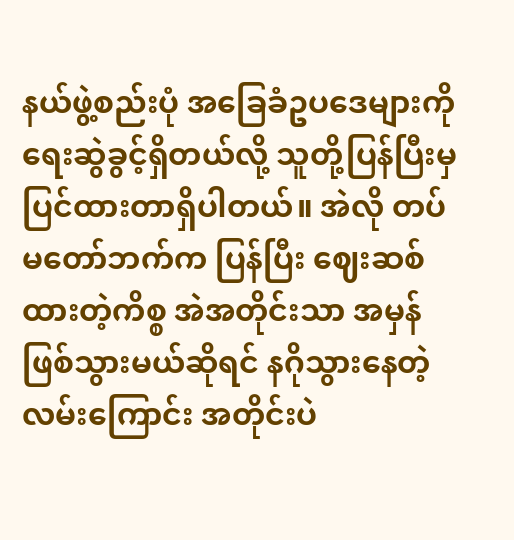နယ်ဖွဲ့စည်းပုံ အခြေခံဥပဒေများကို ရေးဆွဲခွင့်ရှိတယ်လို့ သူတို့ပြန်ပြီးမှ ပြင်ထားတာရှိပါတယ်။ အဲလို တပ်မတော်ဘက်က ပြန်ပြီး ဈေးဆစ်ထားတဲ့ကိစ္စ အဲအတိုင်းသာ အမှန်ဖြစ်သွားမယ်ဆိုရင် နဂိုသွားနေတဲ့ လမ်းကြောင်း အတိုင်းပဲ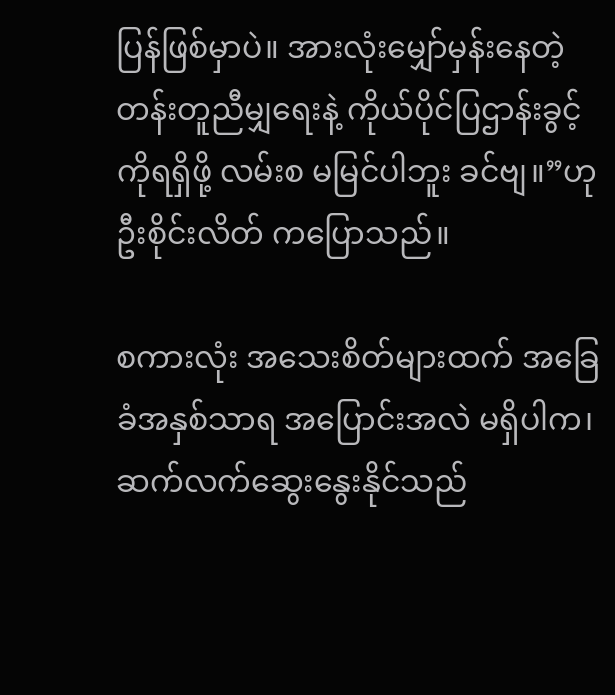ပြန်ဖြစ်မှာပဲ။ အားလုံးမျှော်မှန်းနေတဲ့ တန်းတူညီမျှရေးနဲ့ ကိုယ်ပိုင်ပြဌာန်းခွင့်ကိုရရှိဖို့ လမ်းစ မမြင်ပါဘူး ခင်ဗျ။”ဟု ဦးစိုင်းလိတ် ကပြောသည်။

စကားလုံး အသေးစိတ်များထက် အခြေခံအနှစ်သာရ အပြောင်းအလဲ မရှိပါက၊ ဆက်လက်ဆွေးနွေးနိုင်သည်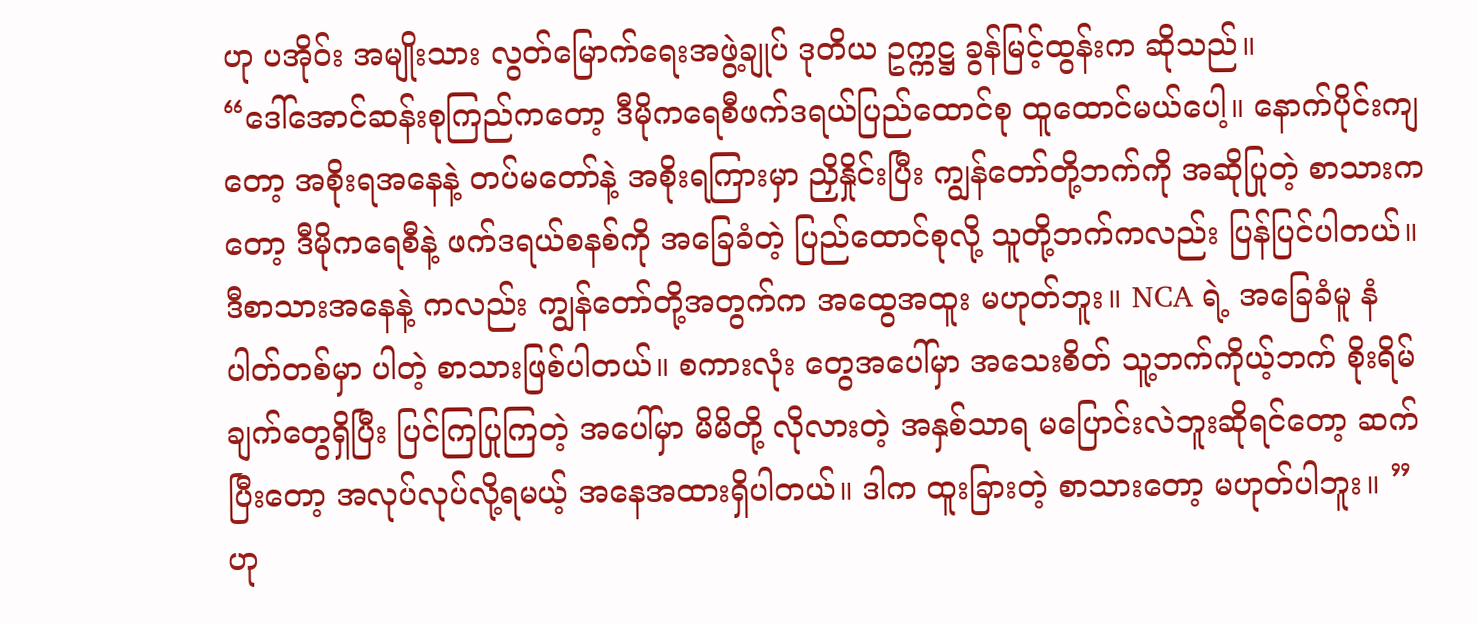ဟု ပအိုဝ်း အမျိုးသား လွတ်မြောက်ရေးအဖွဲ့ချုပ် ဒုတိယ ဥက္ကဋ္ဌ ခွန်မြင့်ထွန်းက ဆိုသည်။
“ဒေါ်အောင်ဆန်းစုကြည်ကတော့ ဒီမိုကရေစီဖက်ဒရယ်ပြည်ထောင်စု ထူထောင်မယ်ပေါ့။ နောက်ပိုင်းကျတော့ အစိုးရအနေနဲ့ တပ်မတော်နဲ့ အစိုးရကြားမှာ ညှိနှိုင်းပြီး ကျွန်တော်တို့ဘက်ကို အဆိုပြုတဲ့ စာသားကတော့ ဒီမိုကရေစီနဲ့ ဖက်ဒရယ်စနစ်ကို အခြေခံတဲ့ ပြည်ထောင်စုလို့ သူတို့ဘက်ကလည်း ပြန်ပြင်ပါတယ်။ ဒီစာသားအနေနဲ့ ကလည်း ကျွန်တော်တို့အတွက်က အထွေအထူး မဟုတ်ဘူး။ NCA ရဲ့ အခြေခံမူ နံပါတ်တစ်မှာ ပါတဲ့ စာသားဖြစ်ပါတယ်။ စကားလုံး တွေအပေါ်မှာ အသေးစိတ် သူ့ဘက်ကိုယ့်ဘက် စိုးရိမ်ချက်တွေရှိပြီး ပြင်ကြပြုကြတဲ့ အပေါ်မှာ မိမိတို့ လိုလားတဲ့ အနှစ်သာရ မပြောင်းလဲဘူးဆိုရင်တော့ ဆက်ပြီးတော့ အလုပ်လုပ်လို့ရမယ့် အနေအထားရှိပါတယ်။ ဒါက ထူးခြားတဲ့ စာသားတော့ မဟုတ်ပါဘူး။ ” ဟု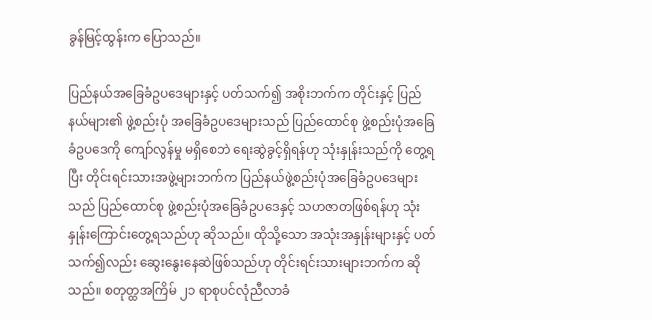ခွန်မြင့်ထွန်းက ပြောသည်။

ပြည်နယ်အခြေခံဥပဒေများနှင့် ပတ်သက်၍ အစိုးဘက်က တိုင်းနှင့် ပြည်နယ်များ၏ ဖွဲ့စည်းပုံ အခြေခံဥပဒေများသည် ပြည်ထောင်စု ဖွဲ့စည်းပုံအခြေခံဥပဒေကို ကျော်လွန်မှု မရှိစေဘဲ ရေးဆွဲခွင့်ရှိရန်ဟု သုံးနှုန်းသည်ကို တွေ့ရပြီး တိုင်းရင်းသားအဖွဲ့များဘက်က ပြည်နယ်ဖွဲ့စည်းပုံအခြေခံဥပဒေများသည် ပြည်ထောင်စု ဖွဲ့စည်းပုံအခြေခံဥပဒေနှင့် သဟဇာတဖြစ်ရန်ဟု သုံးနှုန်းကြောင်းတွေ့ရသည်ဟု ဆိုသည်။ ထိုသို့သော အသုံးအနှုန်းများနှင့် ပတ်သက်၍လည်း ဆွေးနွေးနေဆဲဖြစ်သည်ဟု တိုင်းရင်းသားများဘက်က ဆိုသည်။ စတုတ္ထအကြိမ် ၂၁ ရာစုပင်လုံညီလာခံ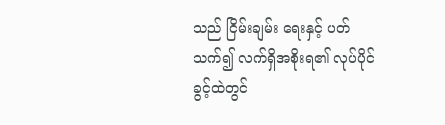သည် ငြိမ်းချမ်း ရေးနှင့် ပတ်သက်၍ လက်ရှိအစိုးရ၏ လုပ်ပိုင်ခွင့်ထဲတွင်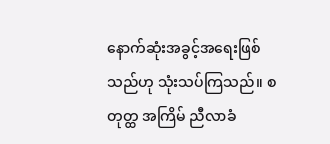နောက်ဆုံးအခွင့်အရေးဖြစ်သည်ဟု သုံးသပ်ကြသည်။ စတုတ္ထ အကြိမ် ညီလာခံ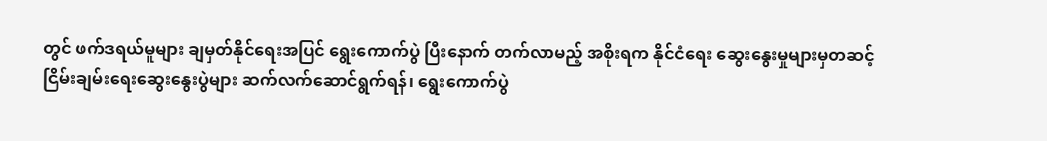တွင် ဖက်ဒရယ်မူများ ချမှတ်နိုင်ရေးအပြင် ရွေးကောက်ပွဲ ပြီးနောက် တက်လာမည့် အစိုးရက နိုင်ငံရေး ဆွေးနွေးမှုများမှတဆင့် ငြိမ်းချမ်းရေးဆွေးနွေးပွဲများ ဆက်လက်ဆောင်ရွက်ရန်၊ ရွေးကောက်ပွဲ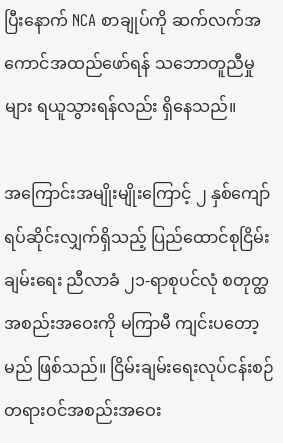ပြီးနောက် NCA စာချုပ်ကို ဆက်လက်အကောင်အထည်ဖော်ရန် သဘောတူညီမှုများ ရယူသွားရန်လည်း ရှိနေသည်။

အကြောင်းအမျိုးမျိုးကြောင့် ၂ နှစ်ကျော်ရပ်ဆိုင်းလျှက်ရှိသည့် ပြည်ထောင်စုငြိမ်းချမ်းရေး ညီလာခံ ၂၁-ရာစုပင်လုံ စတုတ္ထ အစည်းအဝေးကို မကြာမီ ကျင်းပတော့မည် ဖြစ်သည်။ ငြိမ်းချမ်းရေးလုပ်ငန်းစဉ် တရားဝင်အစည်းအဝေး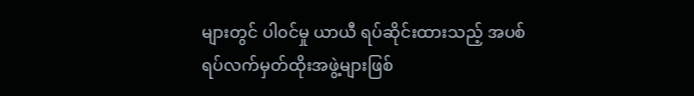များတွင် ပါ၀င်မှု ယာယီ ရပ်ဆိုင်းထားသည့် အပစ်ရပ်လက်မှတ်ထိုးအဖွဲ့များဖြစ်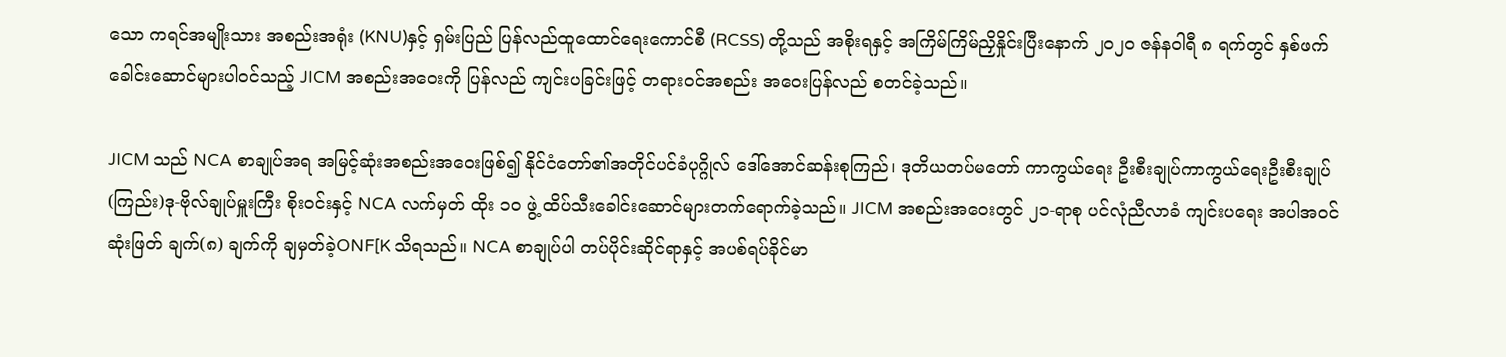သော ကရင်အမျိုးသား အစည်းအရုံး (KNU)နှင့် ရှမ်းပြည် ပြန်လည်ထူထောင်ရေးကောင်စီ (RCSS) တို့သည် အစိုးရနှင့် အကြိမ်ကြိမ်ညှိနှိုင်းပြီးနောက် ၂၀၂၀ ဇန်နဝါရီ ၈ ရက်တွင် နှစ်ဖက်ခေါင်းဆောင်များပါဝင်သည့် JICM အစည်းအဝေးကို ပြန်လည် ကျင်းပခြင်းဖြင့် တရားဝင်အစည်း အဝေးပြန်လည် စတင်ခဲ့သည်။

JICM သည် NCA စာချုပ်အရ အမြင့်ဆုံးအစည်းအဝေးဖြစ်၍ နိုင်ငံတော်၏အတိုင်ပင်ခံပုဂ္ဂိုလ် ဒေါ်အောင်ဆန်းစုကြည်၊ ဒုတိယတပ်မတော် ကာကွယ်ရေး ဦးစီးချုပ်ကာကွယ်ရေးဦးစီးချုပ်(ကြည်း)ဒု-ဗိုလ်ချုပ်မှူးကြီး စိုးဝင်းနှင့် NCA လက်မှတ် ထိုး ၁၀ ဖွဲ့ ထိပ်သီးခေါင်းဆောင်များတက်ရောက်ခဲ့သည်။ JICM အစည်းအဝေးတွင် ၂၁-ရာစု ပင်လုံညီလာခံ ကျင်းပရေး အပါအဝင် ဆုံးဖြတ် ချက်(၈) ချက်ကို ချမှတ်ခဲ့ONF[K သိရသည်။ NCA စာချုပ်ပါ တပ်ပိုင်းဆိုင်ရာနှင့် အပစ်ရပ်ခိုင်မာ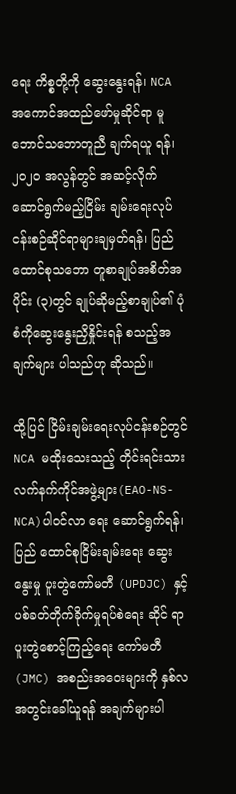ရေး ကိစ္စတို့ကို ဆွေးနွေးရန်၊ NCA အကောင်အထည်ဖော်မှုဆိုင်ရာ မူဘောင်သဘောတူညီ ချက်ရယူ ရန်၊ ၂၀၂၀ အလွန်တွင် အဆင့်လိုက်ဆောင်ရွက်မည့်ငြိမ်း ချမ်းရေးလုပ်ငန်းစဉ်ဆိုင်ရာများချမှတ်ရန်၊ ပြည်ထောင်စုသဘော တူစာချုပ်အစိတ်အပိုင်း (၃)တွင် ချုပ်ဆိုမည့်စာချုပ်၏ ပုံစံကိုဆွေးနွေးညှိနှိုင်းရန် စသည့်အချက်များ ပါသည်ဟု ဆိုသည်။

ထို့ပြင် ငြိမ်းချမ်းရေးလုပ်ငန်းစဉ်တွင် NCA မထိုးသေးသည့် တိုင်းရင်းသားလက်နက်ကိုင်အဖွဲ့များ(EAO-NS-NCA)ပါဝင်လာ ရေး ဆောင်ရွက်ရန်၊ ပြည် ထောင်စုငြိမ်းချမ်းရေး ဆွေးနွေးမှု ပူးတွဲကော်မတီ (UPDJC) နှင့် ပစ်ခတ်တိုက်ခိုက်မှုရပ်စဲရေး ဆိုင် ရာပူးတွဲစောင့်ကြည့်ရေး ကော်မတီ (JMC) အစည်းအဝေးများကို နှစ်လအတွင်းခေါ်ယူရန် အချက်များပါ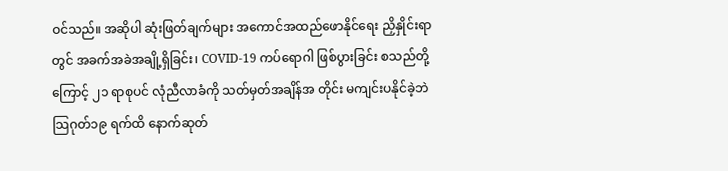ဝင်သည်။ အဆိုပါ ဆုံးဖြတ်ချက်များ အကောင်အထည်ဖောနိုင်ရေး ညှိနှိုင်းရာတွင် အခက်အခဲအချို့ရှိခြင်း၊ COVID-19 ကပ်ရောဂါ ဖြစ်ပွားခြင်း စသည်တို့ကြောင့် ၂၁ ရာစုပင် လုံညီလာခံကို သတ်မှတ်အချိန်အ တိုင်း မကျင်းပနိုင်ခဲ့ဘဲ သြဂုတ်၁၉ ရက်ထိ နောက်ဆုတ်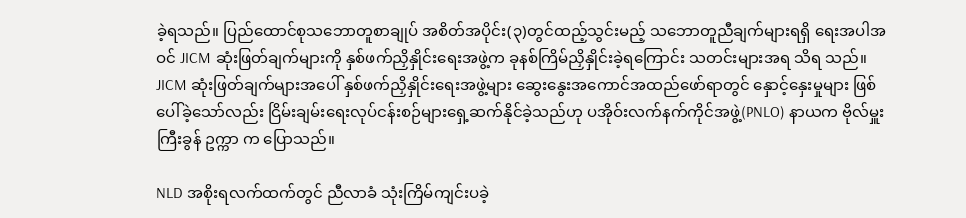ခဲ့ရသည်။ ပြည်ထောင်စုသဘောတူစာချုပ် အစိတ်အပိုင်း(၃)တွင်ထည့်သွင်းမည့် သဘောတူညီချက်များရရှိ ရေးအပါအဝင် JICM ဆုံးဖြတ်ချက်များကို နှစ်ဖက်ညှိနှိုင်းရေးအဖွဲ့က ခုနစ်ကြိမ်ညှိနှိုင်းခဲ့ရကြောင်း သတင်းများအရ သိရ သည်။ JICM ဆုံးဖြတ်ချက်များအပေါ် နှစ်ဖက်ညှိနှိုင်းရေးအဖွဲ့များ ဆွေးနွေးအကောင်အထည်ဖော်ရာတွင် နှောင့်နှေးမှုများ ဖြစ်ပေါ်ခဲ့သော်လည်း ငြိမ်းချမ်းရေးလုပ်ငန်းစဉ်များရှေ့ဆက်နိုင်ခဲ့သည်ဟု ပအိုဝ်းလက်နက်ကိုင်အဖွဲ့(PNLO) နာယက ဗိုလ်မှူးကြီးခွန် ဥက္ကာ က ပြောသည်။

NLD အစိုးရလက်ထက်တွင် ညီလာခံ သုံးကြိမ်ကျင်းပခဲ့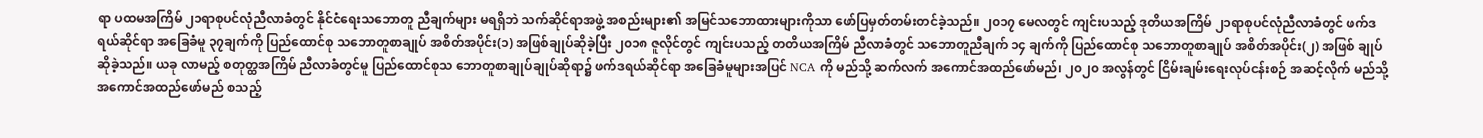ရာ ပထမအကြိမ် ၂၁ရာစုပင်လုံညီလာခံတွင် နိုင်ငံရေးသဘောတူ ညီချက်များ မရရှိဘဲ သက်ဆိုင်ရာအဖွဲ့ အစည်းများ၏ အမြင်သဘောထားများကိုသာ ဖော်ပြမှတ်တမ်းတင်ခဲ့သည်။ ၂၀၁၇ မေလတွင် ကျင်းပသည့် ဒုတိယအကြိမ် ၂၁ရာစုပင်လုံညီလာခံတွင် ဖက်ဒရယ်ဆိုင်ရာ အခြေခံမူ ၃၇ချက်ကို ပြည်ထောင်စု သဘောတူစာချုပ် အစိတ်အပိုင်း(၁) အဖြစ်ချုပ်ဆိုခဲ့ပြီး ၂၀၁၈ ဇူလိုင်တွင် ကျင်းပသည့် တတိယအကြိမ် ညီလာခံတွင် သဘောတူညီချက် ၁၄ ချက်ကို ပြည်ထောင်စု သဘောတူစာချုပ် အစိတ်အပိုင်း(၂) အဖြစ် ချုပ်ဆိုခဲ့သည်။ ယခု လာမည့် စတုတ္ထအကြိမ် ညီလာခံတွင်မူ ပြည်ထောင်စုသ ဘောတူစာချုပ်ချုပ်ဆိုရာ၌ ဖက်ဒရယ်ဆိုင်ရာ အခြေခံမူများအပြင် NCA ကို မည်သို့ ဆက်လက် အကောင်အထည်ဖော်မည်၊ ၂၀၂၀ အလွန်တွင် ငြိမ်းချမ်းရေးလုပ်ငန်းစဉ် အဆင့်လိုက် မည်သို့ အကောင်အထည်ဖော်မည် စသည့်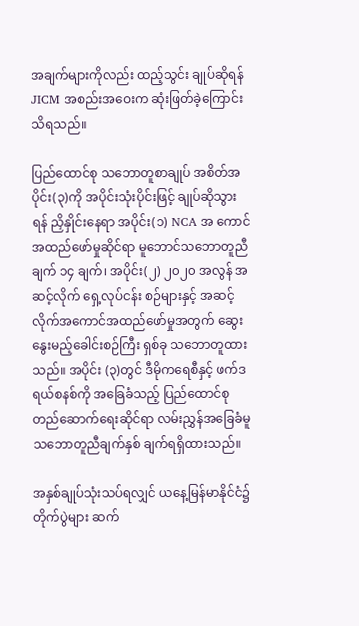အချက်များကိုလည်း ထည့်သွင်း ချုပ်ဆိုရန် JICM အစည်းအဝေးက ဆုံးဖြတ်ခဲ့ကြောင်း သိရသည်။

ပြည်ထောင်စု သဘောတူစာချုပ် အစိတ်အပိုင်း(၃)ကို အပိုင်းသုံးပိုင်းဖြင့် ချုပ်ဆိုသွားရန် ညှိနှိုင်းနေရာ အပိုင်း(၁) NCA အ ကောင်အထည်ဖော်မှုဆိုင်ရာ မူဘောင်သဘောတူညီချက် ၁၄ ချက်၊ အပိုင်း(၂) ၂၀၂၀ အလွန် အဆင့်လိုက် ရှေ့လုပ်ငန်း စဉ်များနှင့် အဆင့်လိုက်အကောင်အထည်ဖော်မှုအတွက် ဆွေးနွေးမည့်ခေါင်းစဉ်ကြီး ရှစ်ခု သဘောတူထားသည်။ အပိုင်း (၃)တွင် ဒီမိုကရေစီနှင့် ဖက်ဒရယ်စနစ်ကို အခြေခံသည့် ပြည်ထောင်စုတည်ဆောက်ရေးဆိုင်ရာ လမ်းညွှန်အခြေခံမူ သဘောတူညီချက်နှစ် ချက်ရရှိထားသည်။

အနှစ်ချုပ်သုံးသပ်ရလျှင် ယနေ့မြန်မာနိုင်ငံ၌ တိုက်ပွဲများ ဆက်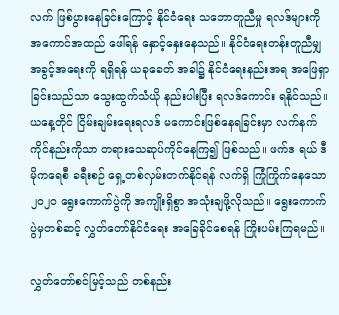လက် ဖြစ်ပွားနေခြင်းကြောင့် နိုင်ငံရေး သဘောတူညီမှု ရလဒ်များကို အကောင်အထည် ဖေါ်ရန် နှောင့်နှေးနေသည်။ နိုင်ငံရေးတန်းတူညီမျှ အခွင့်အရေးကို ရရှိရန် ယခုခေတ် အခါ၌ နိုင်ငံရေးနည်းအရ အဖြေရှာခြင်းသည်သာ သွေးထွက်သံယို နည်းပါးပြီး ရလဒ်ကောင်း ရနိုင်သည်။ ယနေ့တိုင် ငြိမ်းချမ်းရေးရလဒ် မကောင်းဖြစ်နေရခြင်းမှာ လက်နက်ကိုင်နည်းကိုသာ တရားသေဆုပ်ကိုင်နေကြ၍ ဖြစ်သည်။ ဖက်ဒ ရယ် ဒီမိုကရေစီ ခရီးစဉ် ရှေ့တစ်လှမ်းတက်နိုင်ရန် လက်ရှိ ကြုံကြိုက်နေသော ၂၀၂၀ ရွေးကောက်ပွဲကို အကျိုးရှိစွာ အသုံးချဖို့လိုသည်။ ရွေးကောက်ပွဲမှတစ်ဆင့် လွှတ်တော်နိုင်ငံရေး အခြေခိုင်စေရန် ကြိုးပမ်းကြရမည်။

လွှတ်တော်စင်မြင့်သည် တစ်နည်း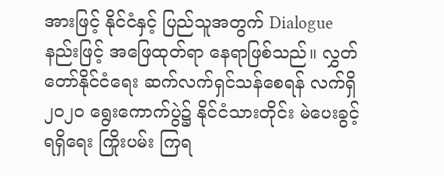အားဖြင့် နိုင်ငံနှင့် ပြည်သူအတွက် Dialogue နည်းဖြင့် အဖြေထုတ်ရာ နေရာဖြစ်သည်။ လွှတ်တော်နိုင်ငံရေး ဆက်လက်ရှင်သန်စေရန် လက်ရှိ ၂၀၂၀ ရွေးကောက်ပွဲ၌ နိုင်ငံသားတိုင်း မဲပေးခွင့် ရရှိရေး ကြိုးပမ်း ကြရ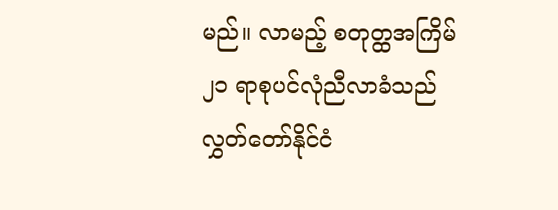မည်။ လာမည့် စတုတ္ထအကြိမ် ၂၁ ရာစုပင်လုံညီလာခံသည် လွှတ်တော်နိုင်ငံ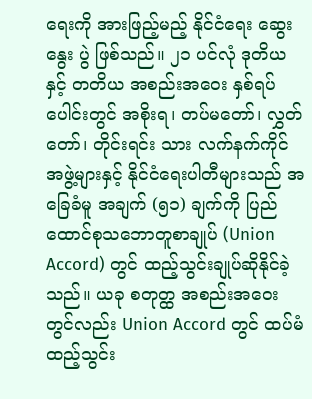ရေးကို အားဖြည့်မည့် နိုင်ငံရေး ဆွေးနွေး ပွဲ ဖြစ်သည်။ ၂၁ ပင်လုံ ဒုတိယနှင့် တတိယ အစည်းအဝေး နှစ်ရပ်ပေါင်းတွင် အစိုးရ၊ တပ်မတော်၊ လွှတ်တော်၊ တိုင်းရင်း သား လက်နက်ကိုင်အဖွဲ့များနှင့် နိုင်ငံရေးပါတီများသည် အခြေခံမူ အချက် (၅၁) ချက်ကို ပြည်ထောင်စုသဘောတူစာချုပ် (Union Accord) တွင် ထည့်သွင်းချုပ်ဆိုနိုင်ခဲ့သည်။ ယခု စတုတ္ထ အစည်းအဝေးတွင်လည်း Union Accord တွင် ထပ်မံ ထည့်သွင်း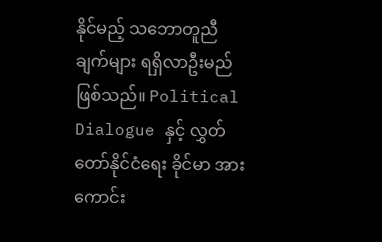နိုင်မည့် သဘောတူညီချက်များ ရရှိလာဦးမည် ဖြစ်သည်။ Political Dialogue နှင့် လွှတ်တော်နိုင်ငံရေး ခိုင်မာ အားကောင်း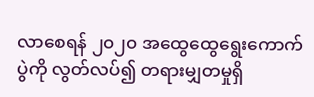လာစေရန် ၂၀၂၀ အထွေထွေရွေးကောက်ပွဲကို လွတ်လပ်၍ တရားမျှတမှုရှိ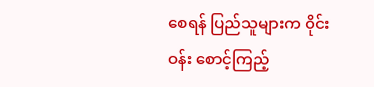စေရန် ပြည်သူများက ၀ိုင်းဝန်း စောင့်ကြည့်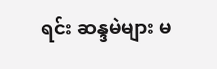ရင်း ဆန္ဒမဲများ မ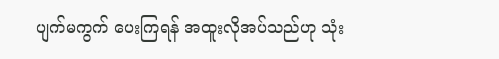ပျက်မကွက် ပေးကြရန် အထူးလိုအပ်သည်ဟု သုံး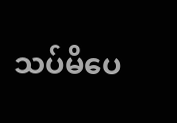သပ်မိပေ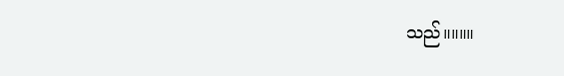သည်။။။။